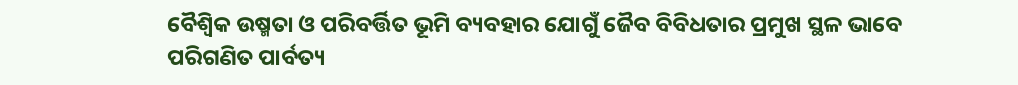ବୈଶ୍ବିକ ଉଷ୍ମତା ଓ ପରିବର୍ତ୍ତିତ ଭୂମି ବ୍ୟବହାର ଯୋଗୁଁ ଜୈବ ବିବିଧତାର ପ୍ରମୁଖ ସ୍ଥଳ ଭାବେ ପରିଗଣିତ ପାର୍ବତ୍ୟ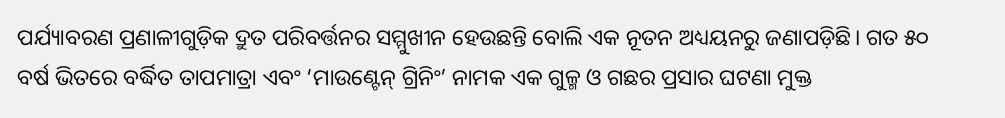ପର୍ଯ୍ୟାବରଣ ପ୍ରଣାଳୀଗୁଡ଼ିକ ଦ୍ରୁତ ପରିବର୍ତ୍ତନର ସମ୍ମୁଖୀନ ହେଉଛନ୍ତି ବୋଲି ଏକ ନୂତନ ଅଧ୍ୟୟନରୁ ଜଣାପଡ଼ିଛି। ଗତ ୫୦ ବର୍ଷ ଭିତରେ ବର୍ଦ୍ଧିତ ତାପମାତ୍ରା ଏବଂ ‘ମାଉଣ୍ଟେନ୍ ଗ୍ରିନିଂ’ ନାମକ ଏକ ଗୁଳ୍ମ ଓ ଗଛର ପ୍ରସାର ଘଟଣା ମୁକ୍ତ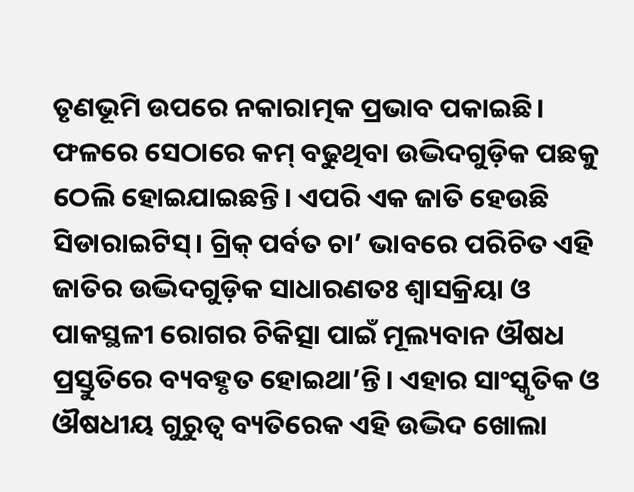ତୃଣଭୂମି ଉପରେ ନକାରାତ୍ମକ ପ୍ରଭାବ ପକାଇଛି। ଫଳରେ ସେଠାରେ କମ୍ ବଢୁଥିବା ଉଦ୍ଭିଦଗୁଡ଼ିକ ପଛକୁ ଠେଲି ହୋଇଯାଇଛନ୍ତି। ଏପରି ଏକ ଜାତି ହେଉଛି ସିଡାରାଇଟିସ୍। ଗ୍ରିକ୍ ପର୍ବତ ଚା’ ଭାବରେ ପରିଚିତ ଏହି ଜାତିର ଉଦ୍ଭିଦଗୁଡ଼ିକ ସାଧାରଣତଃ ଶ୍ବାସକ୍ରିୟା ଓ ପାକସ୍ଥଳୀ ରୋଗର ଚିକିତ୍ସା ପାଇଁ ମୂଲ୍ୟବାନ ଔଷଧ ପ୍ରସ୍ତୁତିରେ ବ୍ୟବହୃତ ହୋଇଥା’ନ୍ତି। ଏହାର ସାଂସ୍କୃତିକ ଓ ଔଷଧୀୟ ଗୁରୁତ୍ବ ବ୍ୟତିରେକ ଏହି ଉଦ୍ଭିଦ ଖୋଲା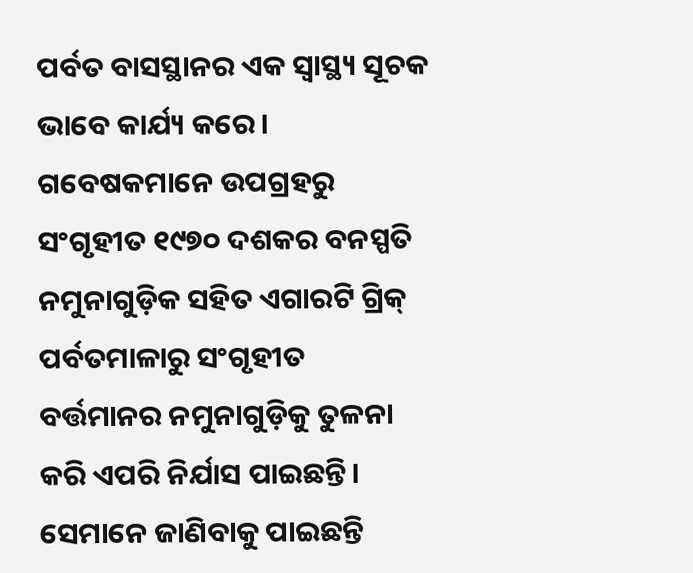ପର୍ବତ ବାସସ୍ଥାନର ଏକ ସ୍ବାସ୍ଥ୍ୟ ସୂଚକ ଭାବେ କାର୍ଯ୍ୟ କରେ।
ଗବେଷକମାନେ ଉପଗ୍ରହରୁ ସଂଗୃହୀତ ୧୯୭୦ ଦଶକର ବନସ୍ପତି ନମୁନାଗୁଡ଼ିକ ସହିତ ଏଗାରଟି ଗ୍ରିକ୍ ପର୍ବତମାଳାରୁ ସଂଗୃହୀତ ବର୍ତ୍ତମାନର ନମୁନାଗୁଡ଼ିକୁ ତୁଳନା କରି ଏପରି ନିର୍ଯାସ ପାଇଛନ୍ତି। ସେମାନେ ଜାଣିବାକୁ ପାଇଛନ୍ତି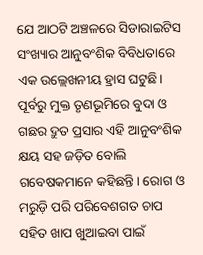ଯେ ଆଠଟି ଅଞ୍ଚଳରେ ସିଡାରାଇଟିସ ସଂଖ୍ୟାର ଆନୁବଂଶିକ ବିବିଧତାରେ ଏକ ଉଲ୍ଲେଖନୀୟ ହ୍ରାସ ଘଟୁଛି। ପୂର୍ବରୁ ମୁକ୍ତ ତୃଣଭୂମିରେ ବୁଦା ଓ ଗଛର ଦ୍ରୁତ ପ୍ରସାର ଏହି ଆନୁବଂଶିକ କ୍ଷୟ ସହ ଜଡ଼ିତ ବୋଲି ଗବେଷକମାନେ କହିଛନ୍ତି। ରୋଗ ଓ ମରୁଡ଼ି ପରି ପରିବେଶଗତ ଚାପ ସହିତ ଖାପ ଖୁଆଇବା ପାଇଁ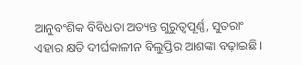ଆନୁବଂଶିକ ବିବିଧତା ଅତ୍ୟନ୍ତ ଗୁରୁତ୍ବପୂର୍ଣ୍ଣ, ସୁତରାଂ ଏହାର କ୍ଷତି ଦୀର୍ଘକାଳୀନ ବିଲୁପ୍ତିର ଆଶଙ୍କା ବଢ଼ାଇଛି।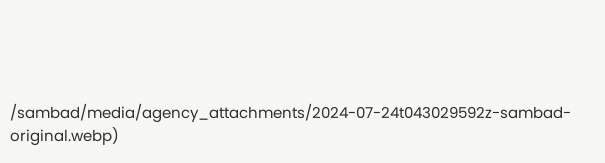/sambad/media/agency_attachments/2024-07-24t043029592z-sambad-original.webp)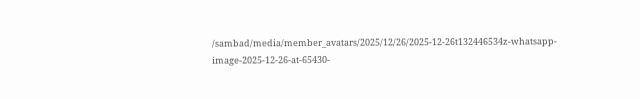/sambad/media/member_avatars/2025/12/26/2025-12-26t132446534z-whatsapp-image-2025-12-26-at-65430-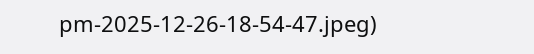pm-2025-12-26-18-54-47.jpeg)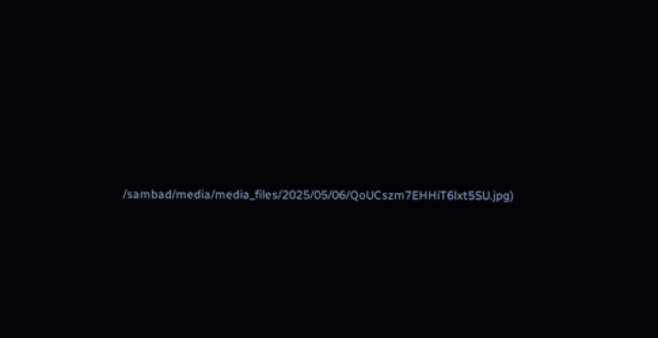/sambad/media/media_files/2025/05/06/QoUCszm7EHHiT6lxt5SU.jpg)